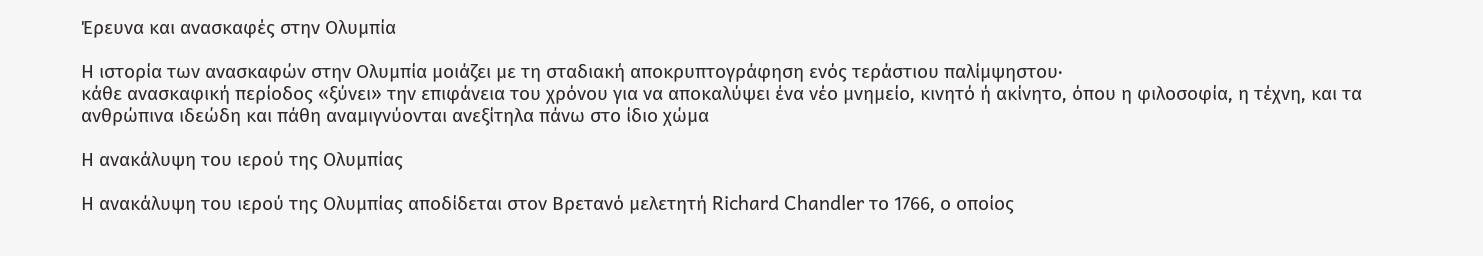Έρευνα και ανασκαφές στην Ολυμπία

Η ιστορία των ανασκαφών στην Ολυμπία μοιάζει με τη σταδιακή αποκρυπτογράφηση ενός τεράστιου παλίμψηστου·
κάθε ανασκαφική περίοδος «ξύνει» την επιφάνεια του χρόνου για να αποκαλύψει ένα νέο μνημείο, κινητό ή ακίνητο, όπου η φιλοσοφία, η τέχνη, και τα ανθρώπινα ιδεώδη και πάθη αναμιγνύονται ανεξίτηλα πάνω στο ίδιο χώμα

Η ανακάλυψη του ιερού της Ολυμπίας

Η ανακάλυψη του ιερού της Ολυμπίας αποδίδεται στον Βρετανό μελετητή Richard Chandler το 1766, ο οποίος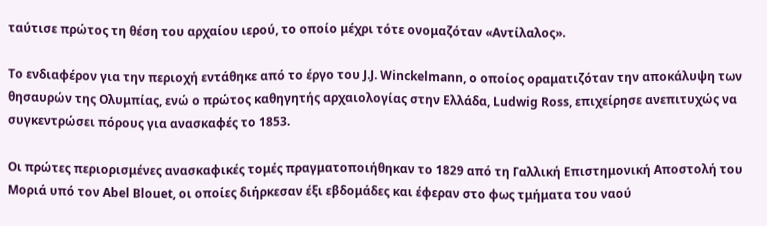ταύτισε πρώτος τη θέση του αρχαίου ιερού, το οποίο μέχρι τότε ονομαζόταν «Αντίλαλος».

Το ενδιαφέρον για την περιοχή εντάθηκε από το έργο του J.J. Winckelmann, ο οποίος οραματιζόταν την αποκάλυψη των θησαυρών της Ολυμπίας, ενώ ο πρώτος καθηγητής αρχαιολογίας στην Ελλάδα, Ludwig Ross, επιχείρησε ανεπιτυχώς να συγκεντρώσει πόρους για ανασκαφές το 1853.

Οι πρώτες περιορισμένες ανασκαφικές τομές πραγματοποιήθηκαν το 1829 από τη Γαλλική Επιστημονική Αποστολή του Μοριά υπό τον Abel Blouet, οι οποίες διήρκεσαν έξι εβδομάδες και έφεραν στο φως τμήματα του ναού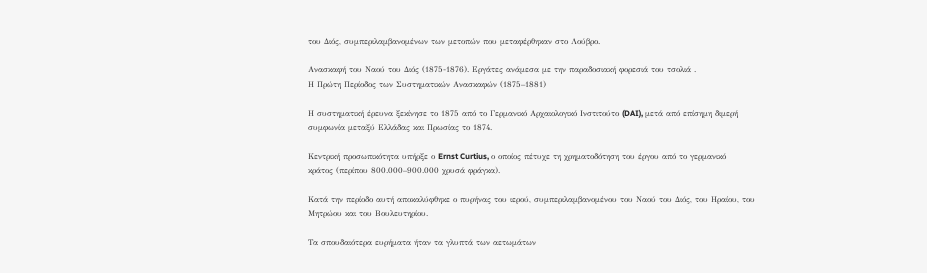του Διός, συμπεριλαμβανομένων των μετοπών που μεταφέρθηκαν στο Λούβρο.

Ανασκαφή του Ναού του Διός (1875-1876). Εργάτες ανάμεσα με την παραδοσιακή φορεσιά του τσολιά .
Η Πρώτη Περίοδος των Συστηματικών Ανασκαφών (1875–1881)

Η συστηματική έρευνα ξεκίνησε το 1875 από το Γερμανικό Αρχαιολογικό Ινστιτούτο (DAI), μετά από επίσημη διμερή συμφωνία μεταξύ Ελλάδας και Πρωσίας το 1874.

Κεντρική προσωπικότητα υπήρξε ο Ernst Curtius, ο οποίος πέτυχε τη χρηματοδότηση του έργου από το γερμανικό κράτος (περίπου 800.000–900.000 χρυσά φράγκα).

Κατά την περίοδο αυτή αποκαλύφθηκε ο πυρήνας του ιερού, συμπεριλαμβανομένου του Ναού του Διός, του Ηραίου, του Μητρώου και του Βουλευτηρίου.

Τα σπουδαιότερα ευρήματα ήταν τα γλυπτά των αετωμάτων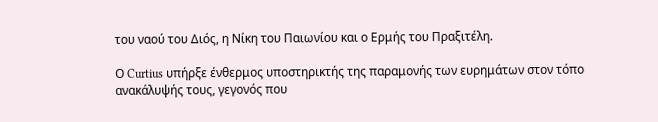του ναού του Διός, η Νίκη του Παιωνίου και ο Ερμής του Πραξιτέλη.

Ο Curtius υπήρξε ένθερμος υποστηρικτής της παραμονής των ευρημάτων στον τόπο ανακάλυψής τους, γεγονός που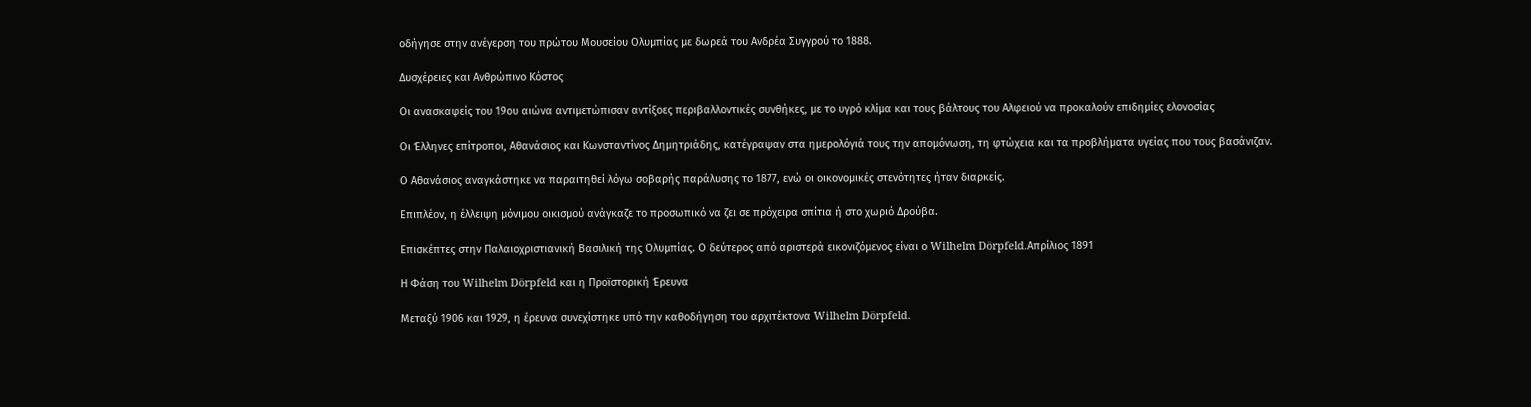οδήγησε στην ανέγερση του πρώτου Μουσείου Ολυμπίας με δωρεά του Ανδρέα Συγγρού το 1888.

Δυσχέρειες και Ανθρώπινο Κόστος

Οι ανασκαφείς του 19ου αιώνα αντιμετώπισαν αντίξοες περιβαλλοντικές συνθήκες, με το υγρό κλίμα και τους βάλτους του Αλφειού να προκαλούν επιδημίες ελονοσίας

Οι Έλληνες επίτροποι, Αθανάσιος και Κωνσταντίνος Δημητριάδης, κατέγραψαν στα ημερολόγιά τους την απομόνωση, τη φτώχεια και τα προβλήματα υγείας που τους βασάνιζαν.

Ο Αθανάσιος αναγκάστηκε να παραιτηθεί λόγω σοβαρής παράλυσης το 1877, ενώ οι οικονομικές στενότητες ήταν διαρκείς.

Επιπλέον, η έλλειψη μόνιμου οικισμού ανάγκαζε το προσωπικό να ζει σε πρόχειρα σπίτια ή στο χωριό Δρούβα.

Επισκέπτες στην Παλαιοχριστιανική Βασιλική της Ολυμπίας. Ο δεύτερος από αριστερά εικονιζόμενος είναι ο Wilhelm Dörpfeld.Απρίλιος 1891

Η Φάση του Wilhelm Dörpfeld και η Προϊστορική Έρευνα

Μεταξύ 1906 και 1929, η έρευνα συνεχίστηκε υπό την καθοδήγηση του αρχιτέκτονα Wilhelm Dörpfeld.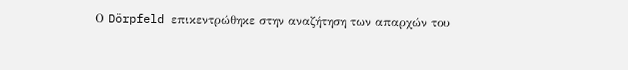Ο Dörpfeld επικεντρώθηκε στην αναζήτηση των απαρχών του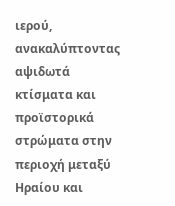ιερού, ανακαλύπτοντας αψιδωτά κτίσματα και προϊστορικά στρώματα στην περιοχή μεταξύ Ηραίου και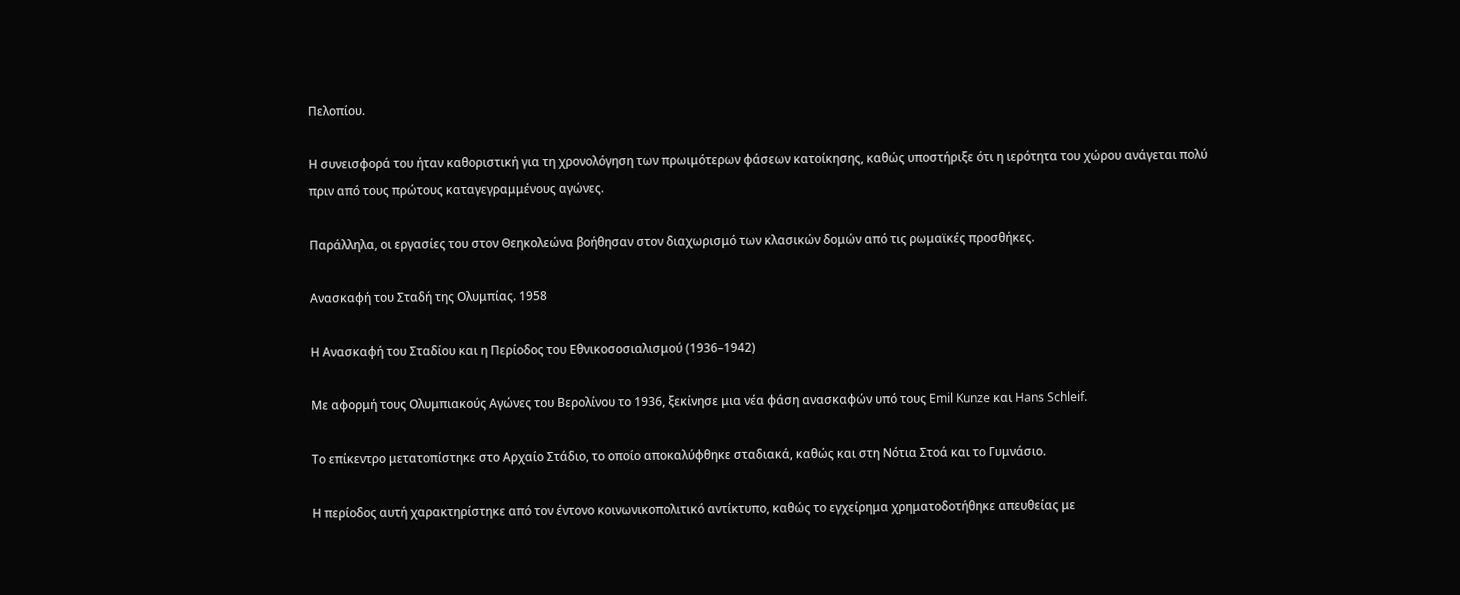Πελοπίου.

Η συνεισφορά του ήταν καθοριστική για τη χρονολόγηση των πρωιμότερων φάσεων κατοίκησης, καθώς υποστήριξε ότι η ιερότητα του χώρου ανάγεται πολύ πριν από τους πρώτους καταγεγραμμένους αγώνες.

Παράλληλα, οι εργασίες του στον Θεηκολεώνα βοήθησαν στον διαχωρισμό των κλασικών δομών από τις ρωμαϊκές προσθήκες.

Ανασκαφή του Σταδή της Ολυμπίας. 1958

Η Ανασκαφή του Σταδίου και η Περίοδος του Εθνικοσοσιαλισμού (1936–1942)

Με αφορμή τους Ολυμπιακούς Αγώνες του Βερολίνου το 1936, ξεκίνησε μια νέα φάση ανασκαφών υπό τους Emil Kunze και Hans Schleif.

Το επίκεντρο μετατοπίστηκε στο Αρχαίο Στάδιο, το οποίο αποκαλύφθηκε σταδιακά, καθώς και στη Νότια Στοά και το Γυμνάσιο.

Η περίοδος αυτή χαρακτηρίστηκε από τον έντονο κοινωνικοπολιτικό αντίκτυπο, καθώς το εγχείρημα χρηματοδοτήθηκε απευθείας με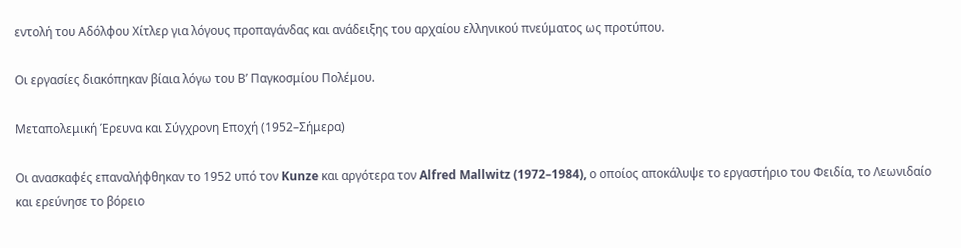εντολή του Αδόλφου Χίτλερ για λόγους προπαγάνδας και ανάδειξης του αρχαίου ελληνικού πνεύματος ως προτύπου.

Οι εργασίες διακόπηκαν βίαια λόγω του Β’ Παγκοσμίου Πολέμου.

Μεταπολεμική Έρευνα και Σύγχρονη Εποχή (1952–Σήμερα)

Οι ανασκαφές επαναλήφθηκαν το 1952 υπό τον Kunze και αργότερα τον Alfred Mallwitz (1972–1984), ο οποίος αποκάλυψε το εργαστήριο του Φειδία, το Λεωνιδαίο και ερεύνησε το βόρειο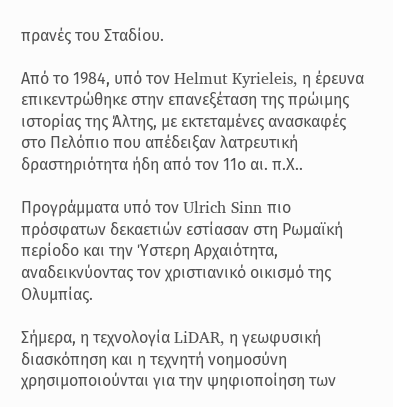πρανές του Σταδίου.

Από το 1984, υπό τον Helmut Kyrieleis, η έρευνα επικεντρώθηκε στην επανεξέταση της πρώιμης ιστορίας της Άλτης, με εκτεταμένες ανασκαφές στο Πελόπιο που απέδειξαν λατρευτική δραστηριότητα ήδη από τον 11ο αι. π.Χ..

Προγράμματα υπό τον Ulrich Sinn πιο πρόσφατων δεκαετιών εστίασαν στη Ρωμαϊκή περίοδο και την Ύστερη Αρχαιότητα, αναδεικνύοντας τον χριστιανικό οικισμό της Ολυμπίας.

Σήμερα, η τεχνολογία LiDAR, η γεωφυσική διασκόπηση και η τεχνητή νοημοσύνη χρησιμοποιούνται για την ψηφιοποίηση των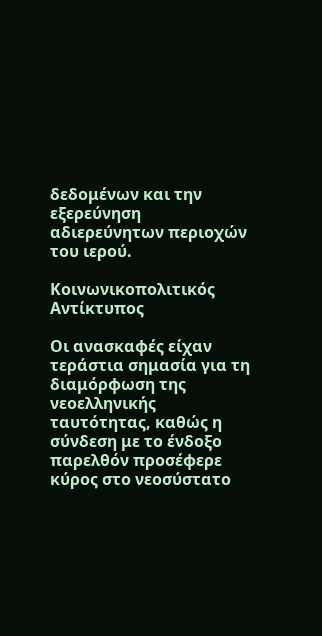δεδομένων και την εξερεύνηση αδιερεύνητων περιοχών του ιερού.

Κοινωνικοπολιτικός Αντίκτυπος

Οι ανασκαφές είχαν τεράστια σημασία για τη διαμόρφωση της νεοελληνικής ταυτότητας, καθώς η σύνδεση με το ένδοξο παρελθόν προσέφερε κύρος στο νεοσύστατο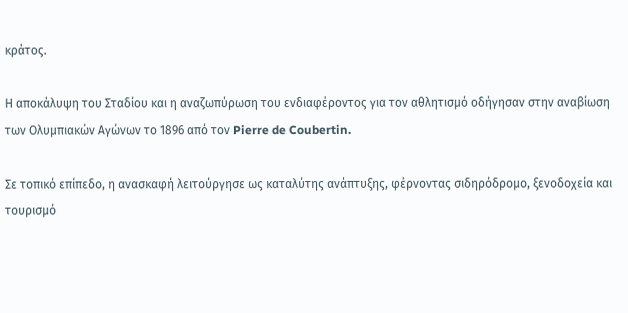κράτος.

Η αποκάλυψη του Σταδίου και η αναζωπύρωση του ενδιαφέροντος για τον αθλητισμό οδήγησαν στην αναβίωση των Ολυμπιακών Αγώνων το 1896 από τον Pierre de Coubertin.

Σε τοπικό επίπεδο, η ανασκαφή λειτούργησε ως καταλύτης ανάπτυξης, φέρνοντας σιδηρόδρομο, ξενοδοχεία και τουρισμό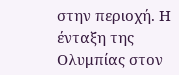στην περιοχή. Η ένταξη της Ολυμπίας στον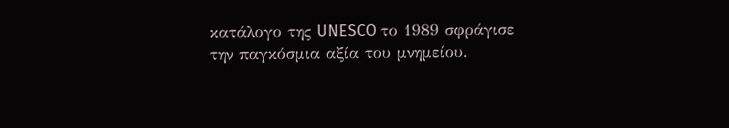κατάλογο της UNESCO το 1989 σφράγισε την παγκόσμια αξία του μνημείου.